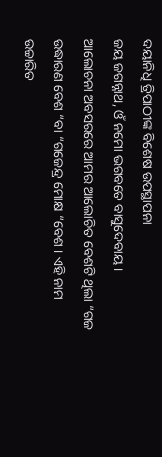ଦୟାନିଧି ତ୍ରିପାଠୀଙ୍କ ବିଶେଷ ଉପସ୍ଥାପନା
ଜୟ ଜଗନ୍ନାଥ, ଓଁ ନମୋ ଭଗବତେ ବାସୁଦେବାୟ।
ଆଲୋଚନା ଅବସରରେ ଆମର ଆଲୋଚିତ ବେଶଟି ଥିଲା “ଗଜ ଉଦ୍ଧାରଣ ବେଶ “ବା “ଗଜେନ୍ଦ୍ର ମୋକ୍ଷ “ବେଶ । ଏହି ନାମ ଉଚ୍ଚାରିତ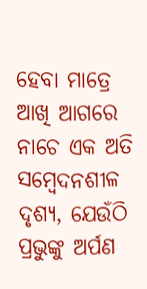ହେବା ମାତ୍ରେ ଆଖି ଆଗରେ ନାଚେ ଏକ ଅତି ସମ୍ବେଦନଶୀଳ ଦୃଶ୍ୟ, ଯେଉଁଠି ପ୍ରଭୁଙ୍କୁ ଅର୍ପଣ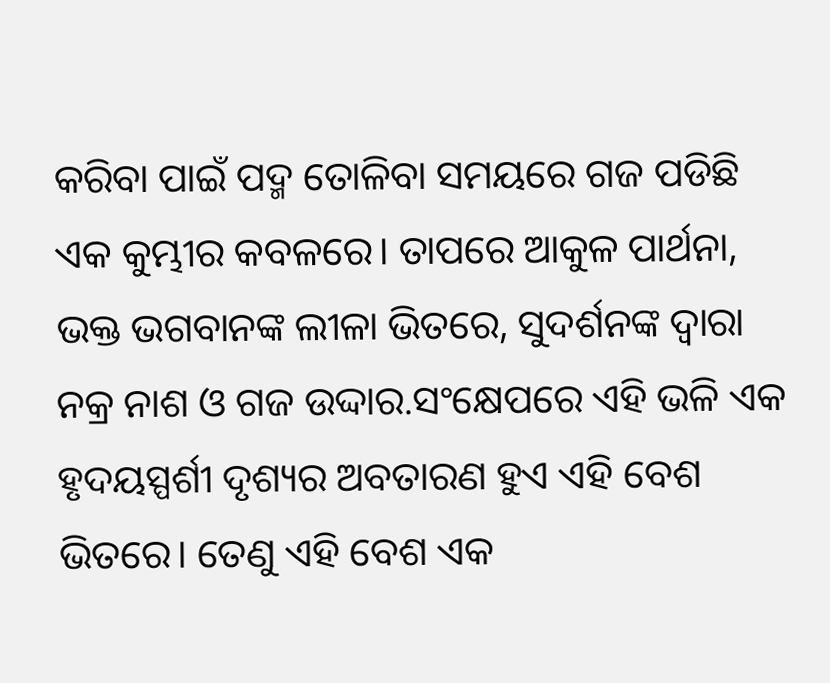କରିବା ପାଇଁ ପଦ୍ମ ତୋଳିବା ସମୟରେ ଗଜ ପଡିଛି ଏକ କୁମ୍ଭୀର କବଳରେ। ତାପରେ ଆକୁଳ ପାର୍ଥନା, ଭକ୍ତ ଭଗବାନଙ୍କ ଲୀଳା ଭିତରେ, ସୁଦର୍ଶନଙ୍କ ଦ୍ୱାରା ନକ୍ର ନାଶ ଓ ଗଜ ଉଦ୍ଦାର.ସଂକ୍ଷେପରେ ଏହି ଭଳି ଏକ ହୃଦୟସ୍ପର୍ଶୀ ଦୃଶ୍ୟର ଅବତାରଣ ହୁଏ ଏହି ବେଶ ଭିତରେ। ତେଣୁ ଏହି ବେଶ ଏକ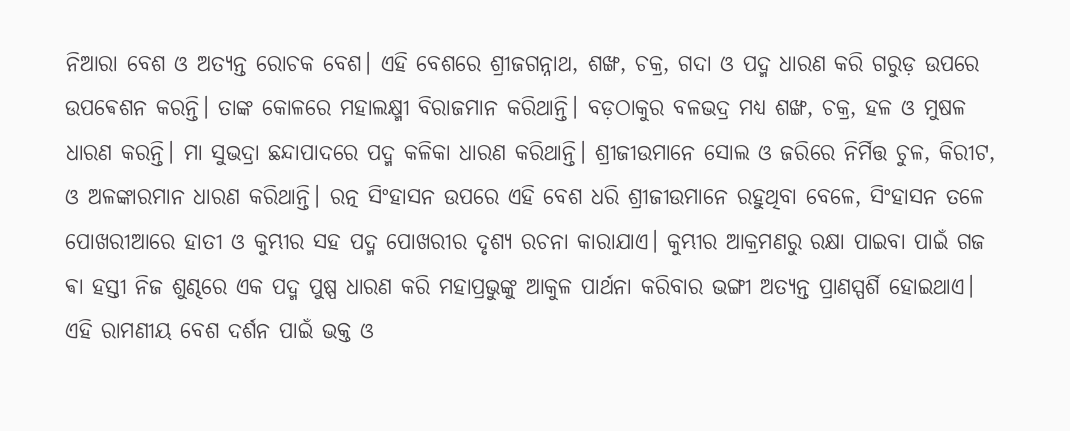ନିଆରା ବେଶ ଓ ଅତ୍ୟନ୍ତ ରୋଚକ ବେଶ। ଏହି ବେଶରେ ଶ୍ରୀଜଗନ୍ନାଥ, ଶଙ୍ଖ, ଚକ୍ର, ଗଦା ଓ ପଦ୍ମ ଧାରଣ କରି ଗରୁଡ଼ ଉପରେ ଉପଵେଶନ କରନ୍ତି। ତାଙ୍କ କୋଳରେ ମହାଲକ୍ଷ୍ମୀ ବିରାଜମାନ କରିଥାନ୍ତି। ବଡ଼ଠାକୁର ବଳଭଦ୍ର ମଧ୍ୟ ଶଙ୍ଖ, ଚକ୍ର, ହଳ ଓ ମୁଷଳ ଧାରଣ କରନ୍ତି। ମା ସୁଭଦ୍ରା ଛନ୍ଦାପାଦରେ ପଦ୍ମ କଳିକା ଧାରଣ କରିଥାନ୍ତି। ଶ୍ରୀଜୀଉମାନେ ସୋଲ ଓ ଜରିରେ ନିର୍ମିତ୍ତ ଚୁଳ, କିରୀଟ, ଓ ଅଳଙ୍କାରମାନ ଧାରଣ କରିଥାନ୍ତି। ରତ୍ନ ସିଂହାସନ ଉପରେ ଏହି ବେଶ ଧରି ଶ୍ରୀଜୀଉମାନେ ରହୁଥିବା ବେଳେ, ସିଂହାସନ ତଳେ ପୋଖରୀଆରେ ହାତୀ ଓ କୁମ୍ଭୀର ସହ ପଦ୍ମ ପୋଖରୀର ଦୃଶ୍ୟ ରଚନା କାରାଯାଏ। କୁମ୍ଭୀର ଆକ୍ରମଣରୁ ରକ୍ଷା ପାଇବା ପାଇଁ ଗଜ ଵା ହସ୍ତୀ ନିଜ ଶୁଣ୍ଢରେ ଏକ ପଦ୍ମ ପୁଷ୍ପ ଧାରଣ କରି ମହାପ୍ରଭୁଙ୍କୁ ଆକୁଳ ପାର୍ଥନା କରିବାର ଭଙ୍ଗୀ ଅତ୍ୟନ୍ତ ପ୍ରାଣସ୍ପର୍ଶି ହୋଇଥାଏ। ଏହି ରାମଣୀୟ ବେଶ ଦର୍ଶନ ପାଇଁ ଭକ୍ତ ଓ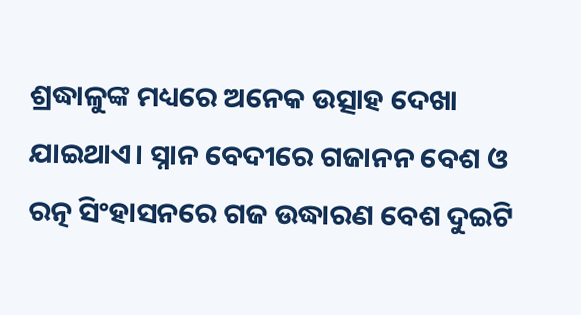ଶ୍ରଦ୍ଧାଳୁଙ୍କ ମଧ୍ୟରେ ଅନେକ ଉତ୍ସାହ ଦେଖା ଯାଇଥାଏ। ସ୍ନାନ ବେଦୀରେ ଗଜାନନ ବେଶ ଓ ରତ୍ନ ସିଂହାସନରେ ଗଜ ଉଦ୍ଧାରଣ ବେଶ ଦୁଇଟି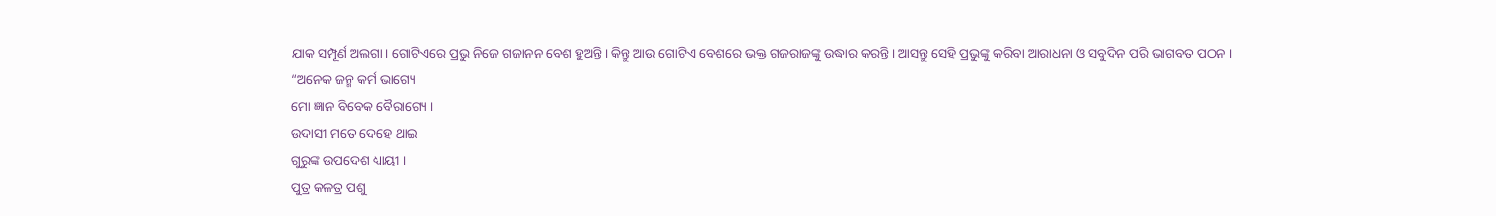ଯାକ ସମ୍ପୂର୍ଣ ଅଲଗା। ଗୋଟିଏରେ ପ୍ରଭୁ ନିଜେ ଗଜାନନ ବେଶ ହୁଅନ୍ତି। କିନ୍ତୁ ଆଉ ଗୋଟିଏ ବେଶରେ ଭକ୍ତ ଗଜରାଜଙ୍କୁ ଉଦ୍ଧାର କରନ୍ତି। ଆସନ୍ତୁ ସେହି ପ୍ରଭୁଙ୍କୁ କରିବା ଆରାଧନା ଓ ସବୁଦିନ ପରି ଭାଗବତ ପଠନ ।
“ଅନେକ ଜନ୍ମ କର୍ମ ଭାଗ୍ୟେ
ମୋ ଜ୍ଞାନ ବିବେକ ବୈରାଗ୍ୟେ ।
ଉଦାସୀ ମତେ ଦେହେ ଥାଇ
ଗୁରୁଙ୍କ ଉପଦେଶ ଧ୍ୟାୟୀ ।
ପୁତ୍ର କଳତ୍ର ପଶୁ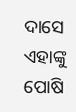ଦାସେ
ଏହାଙ୍କୁ ପୋଷି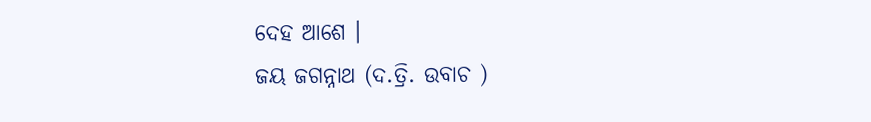ଦେହ ଆଶେ ।
ଜୟ ଜଗନ୍ନାଥ (ଦ.ତ୍ରି. ଉବାଚ )